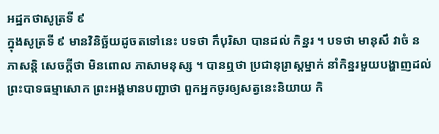អដ្ឋកថាសូត្រទី ៩
ក្នុងសូត្រទី ៩ មានវិនិច្ឆ័យដូចតទៅនេះ បទថា កឹបុរិសា បានដល់ កិន្នរ ។ បទថា មានុសឹ វាចំ ន ភាសន្តិ សេចក្តីថា មិនពោល ភាសាមនុស្ស ។ បានឮថា ប្រជានុរ្រាស្តម្នាក់ នាំកិន្នរមួយបង្ហាញដល់ព្រះបាទធម្មាសោក ព្រះអង្គមានបញ្ជាថា ពួកអ្នកចូរឲ្យសត្វនេះនិយាយ កិ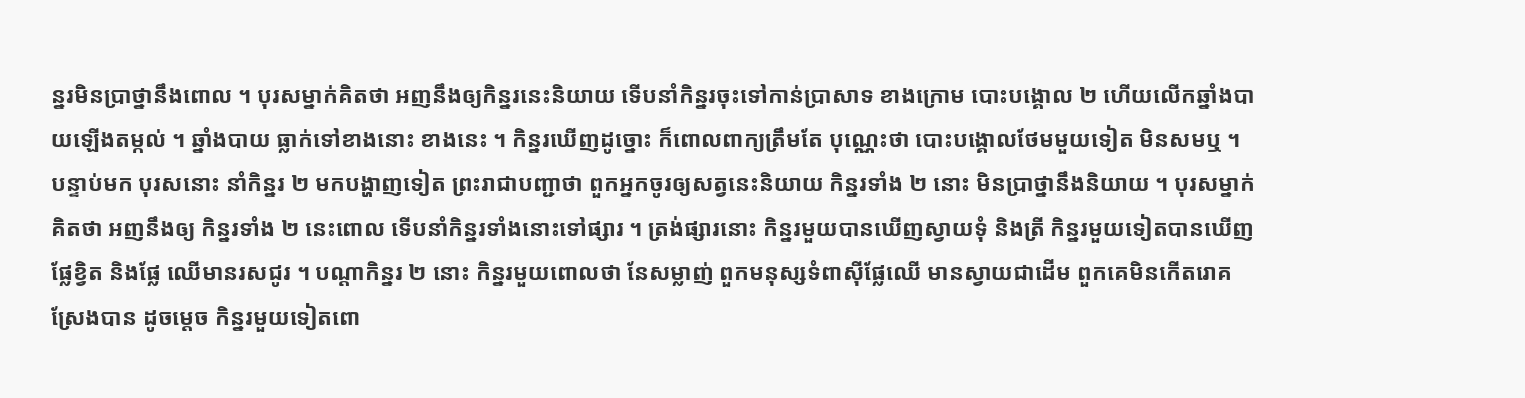ន្នរមិនប្រាថ្នានឹងពោល ។ បុរសម្នាក់គិតថា អញនឹងឲ្យកិន្នរនេះនិយាយ ទើបនាំកិន្នរចុះទៅកាន់ប្រាសាទ ខាងក្រោម បោះបង្គោល ២ ហើយលើកឆ្នាំងបាយឡើងតម្កល់ ។ ឆ្នាំងបាយ ធ្លាក់ទៅខាងនោះ ខាងនេះ ។ កិន្នរឃើញដូច្នោះ ក៏ពោលពាក្យត្រឹមតែ បុណ្ណេះថា បោះបង្គោលថែមមួយទៀត មិនសមឬ ។ បន្ទាប់មក បុរសនោះ នាំកិន្នរ ២ មកបង្ហាញទៀត ព្រះរាជាបញ្ជាថា ពួកអ្នកចូរឲ្យសត្វនេះនិយាយ កិន្នរទាំង ២ នោះ មិនប្រាថ្នានឹងនិយាយ ។ បុរសម្នាក់គិតថា អញនឹងឲ្យ កិន្នរទាំង ២ នេះពោល ទើបនាំកិន្នរទាំងនោះទៅផ្សារ ។ ត្រង់ផ្សារនោះ កិន្នរមួយបានឃើញស្វាយទុំ និងត្រី កិន្នរមួយទៀតបានឃើញផ្លែខ្វិត និងផ្លែ ឈើមានរសជូរ ។ បណ្តាកិន្នរ ២ នោះ កិន្នរមួយពោលថា នែសម្លាញ់ ពួកមនុស្សទំពាស៊ីផ្លែឈើ មានស្វាយជាដើម ពួកគេមិនកើតរោគស្រែងបាន ដូចម្តេច កិន្នរមួយទៀតពោ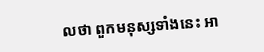លថា ពួកមនុស្សទាំងនេះ អា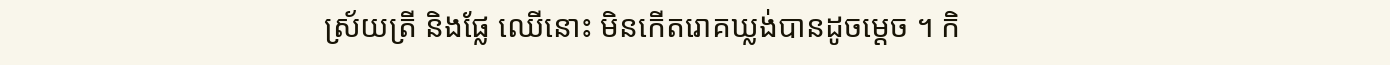ស្រ័យត្រី និងផ្លែ ឈើនោះ មិនកើតរោគឃ្លង់បានដូចម្តេច ។ កិ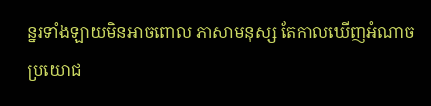ន្នរទាំងឡាយមិនអាចពោល ភាសាមនុស្ស តែកាលឃើញអំណាចប្រយោជ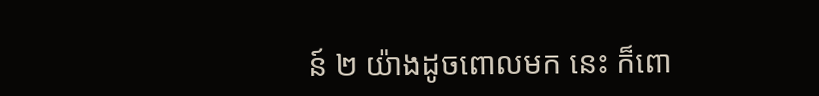ន៍ ២ យ៉ាងដូចពោលមក នេះ ក៏ពោ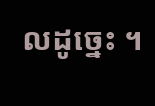លដូច្នេះ ។